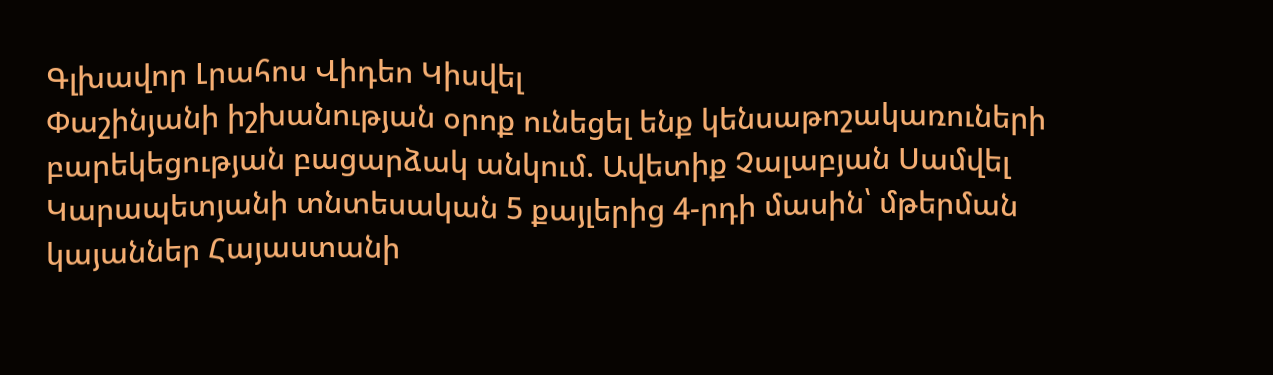Գլխավոր Լրահոս Վիդեո Կիսվել
Փաշինյանի իշխանության օրոք ունեցել ենք կենսաթոշակառուների բարեկեցության բացարձակ անկում. Ավետիք Չալաբյան Սամվել Կարապետյանի տնտեսական 5 քայլերից 4-րդի մասին՝ մթերման կայաններ Հայաստանի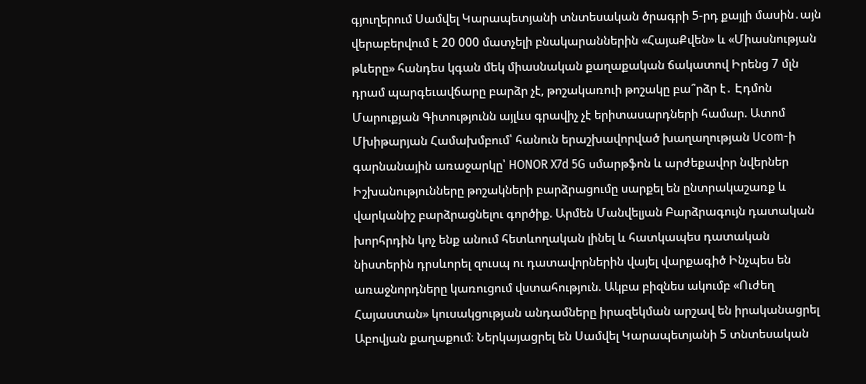գյուղերում Սամվել Կարապետյանի տնտեսական ծրագրի 5-րդ քայլի մասին․այն վերաբերվում է 20 000 մատչելի բնակարաններին «ՀայաՔվեն» և «Միասնության թևերը» հանդես կգան մեկ միասնական քաղաքական ճակատով Իրենց 7 մլն դրամ պարգեւավճարը բարձր չէ, թոշակառուի թոշակը բա՞րձր է․ Էդմոն Մարուքյան Գիտությունն այլևս գրավիչ չէ երիտասարդների համար. Ատոմ Մխիթարյան Համախմբում՝ հանուն երաշխավորված խաղաղության Ucom-ի գարնանային առաջարկը՝ HONOR X7d 5G սմարթֆոն և արժեքավոր նվերներ Իշխանությունները թոշակների բարձրացումը սարքել են ընտրակաշառք և վարկանիշ բարձրացնելու գործիք. Արմեն Մանվելյան Բարձրագույն դատական խորհրդին կոչ ենք անում հետևողական լինել և հատկապես դատական նիստերին դրսևորել զուսպ ու դատավորներին վայել վարքագիծ Ինչպես են առաջնորդները կառուցում վստահություն. Ակբա բիզնես ակումբ «Ուժեղ Հայաստան» կուսակցության անդամները իրազեկման արշավ են իրականացրել Աբովյան քաղաքում։ Ներկայացրել են Սամվել Կարապետյանի 5 տնտեսական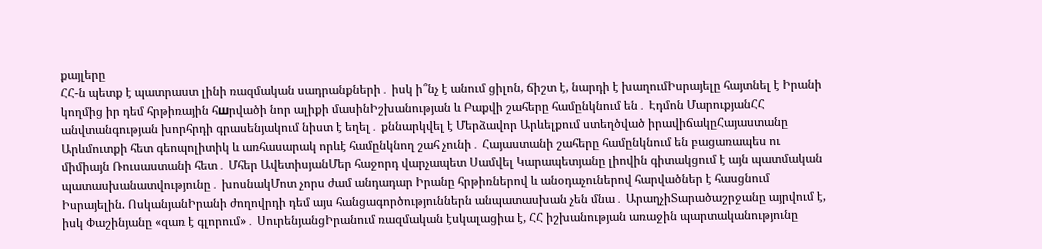քայլերը
ՀՀ-ն պետք է պատրաստ լինի ռազմական սադրանքների․ իսկ ի՞նչ է անում ցիլոն, ճիշտ է, նարդի է խաղումԻսրայելը հայտնել է Իրանի կողմից իր դեմ հրթիռային հшրվածի նոր ալիքի մասինԻշխանության և Բաքվի շահերը համընկնում են․ Էդմոն ՄարուքյանՀՀ անվտանգության խորհրդի գրասենյակում նիստ է եղել․ քննարկվել է Մերձավոր Արևելքում ստեղծված իրավիճակըՀայաստանը Արևմուտքի հետ գեոպոլիտիկ և առհասարակ որևէ համընկնող շահ չունի․ Հայաստանի շահերը համընկնում են բացառապես ու միմիայն Ռուսաստանի հետ․ Մհեր ԱվետիսյանՄեր հաջորդ վարչապետ Սամվել Կարապետյանը լիովին գիտակցում է այն պատմական պատասխանատվությունը․ խոսնակՄոտ չորս ժամ անդադար Իրանը հրթիռներով և անօդաչուներով հարվածներ է հասցնում Իսրայելին. ՈսկանյանԻրանի ժողովրդի դեմ այս հանցագործություններն անպատասխան չեն մնա․ ԱրաղչիՏարածաշրջանը այրվում է, իսկ Փաշինյանը «զառ է գլորում»․ ՍուրենյանցԻրանում ռազմական էսկալացիա է, ՀՀ իշխանության առաջին պարտականությունը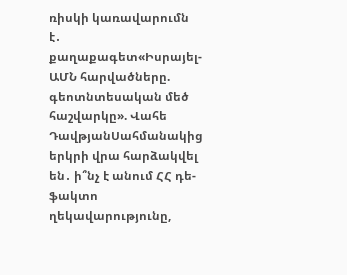ռիսկի կառավարումն է․ քաղաքագետ«Իսրայել-ԱՄՆ հարվածները. գեոտնտեսական մեծ հաշվարկը». Վահե ԴավթյանՍահմանակից երկրի վրա հարձակվել են․ ի՞նչ է անում ՀՀ դե-ֆակտո ղեկավարությունը,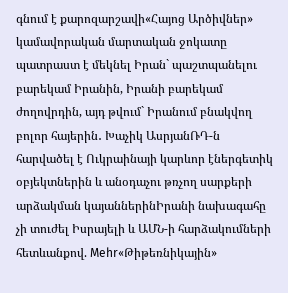գնում է քարոզարշավի«Հայոց Արծիվներ» կամավորական մարտական ջոկատը պատրաստ է մեկնել Իրան` պաշտպանելու բարեկամ Իրանին, Իրանի բարեկամ ժողովրդին, այդ թվում` Իրանում բնակվող բոլոր հայերին․ Խաչիկ ԱսրյանՌԴ-ն հարվածել է Ուկրաինայի կարևոր էներգետիկ օբյեկտներին և անօդաչու թռչող սարքերի արձակման կայաններինԻրանի նախագահը չի տուժել Իսրայելի և ԱՄՆ-ի հարձակումների հետևանքով. Mehr«Թիթեռնիկային»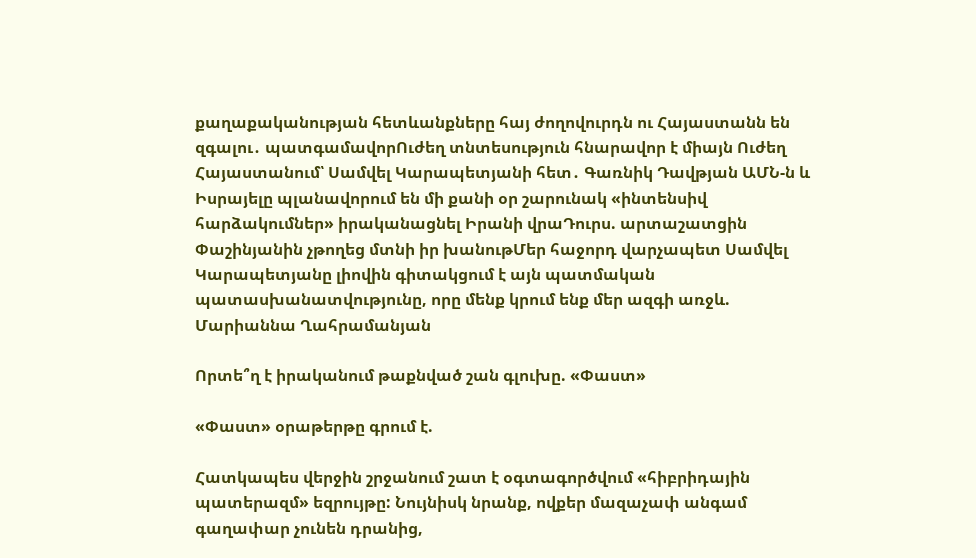քաղաքականության հետևանքները հայ ժողովուրդն ու Հայաստանն են զգալու․ պատգամավորՈւժեղ տնտեսություն հնարավոր է միայն Ուժեղ Հայաստանում՝ Սամվել Կարապետյանի հետ․ Գառնիկ Դավթյան ԱՄՆ-ն և Իսրայելը պլանավորում են մի քանի օր շարունակ «ինտենսիվ հարձակումներ» իրականացնել Իրանի վրաԴուրս. արտաշատցին Փաշինյանին չթողեց մտնի իր խանութՄեր հաջորդ վարչապետ Սամվել Կարապետյանը լիովին գիտակցում է այն պատմական պատասխանատվությունը, որը մենք կրում ենք մեր ազգի առջև. Մարիաննա Ղահրամանյան

Որտե՞ղ է իրականում թաքնված շան գլուխը. «Փաստ»

«Փաստ» օրաթերթը գրում է.

Հատկապես վերջին շրջանում շատ է օգտագործվում «հիբրիդային պատերազմ» եզրույթը: Նույնիսկ նրանք, ովքեր մազաչափ անգամ գաղափար չունեն դրանից,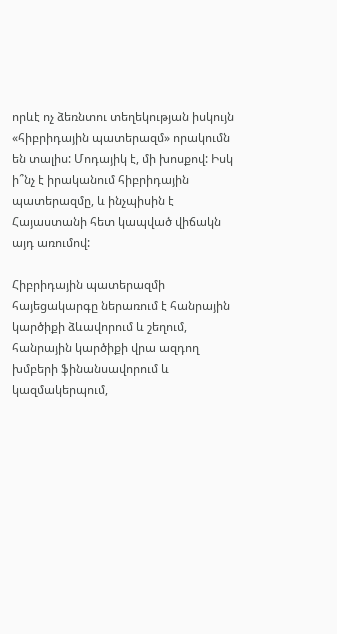որևէ ոչ ձեռնտու տեղեկության իսկույն «հիբրիդային պատերազմ» որակումն են տալիս: Մոդայիկ է, մի խոսքով: Իսկ ի՞նչ է իրականում հիբրիդային պատերազմը, և ինչպիսին է Հայաստանի հետ կապված վիճակն այդ առումով:

Հիբրիդային պատերազմի հայեցակարգը ներառում է հանրային կարծիքի ձևավորում և շեղում, հանրային կարծիքի վրա ազդող խմբերի ֆինանսավորում և կազմակերպում,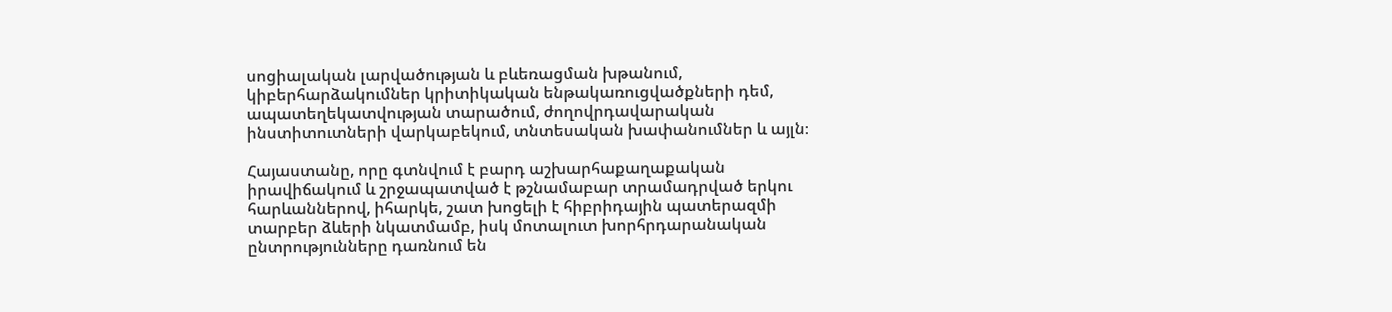սոցիալական լարվածության և բևեռացման խթանում, կիբերհարձակումներ կրիտիկական ենթակառուցվածքների դեմ, ապատեղեկատվության տարածում, ժողովրդավարական ինստիտուտների վարկաբեկում, տնտեսական խափանումներ և այլն։

Հայաստանը, որը գտնվում է բարդ աշխարհաքաղաքական իրավիճակում և շրջապատված է թշնամաբար տրամադրված երկու հարևաններով, իհարկե, շատ խոցելի է հիբրիդային պատերազմի տարբեր ձևերի նկատմամբ, իսկ մոտալուտ խորհրդարանական ընտրությունները դառնում են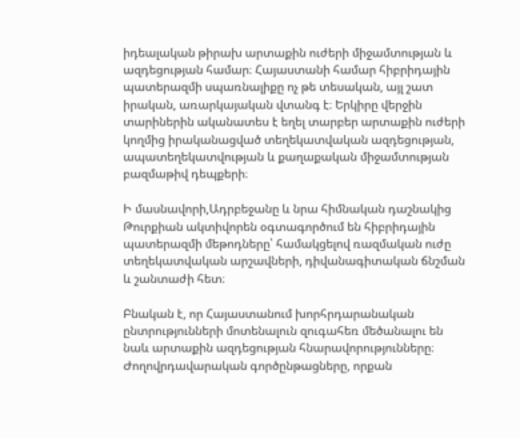իդեալական թիրախ արտաքին ուժերի միջամտության և ազդեցության համար։ Հայաստանի համար հիբրիդային պատերազմի սպառնալիքը ոչ թե տեսական, այլ շատ իրական, առարկայական վտանգ է։ Երկիրը վերջին տարիներին ականատես է եղել տարբեր արտաքին ուժերի կողմից իրականացված տեղեկատվական ազդեցության, ապատեղեկատվության և քաղաքական միջամտության բազմաթիվ դեպքերի։

Ի մասնավորի,Ադրբեջանը և նրա հիմնական դաշնակից Թուրքիան ակտիվորեն օգտագործում են հիբրիդային պատերազմի մեթոդները՝ համակցելով ռազմական ուժը տեղեկատվական արշավների, դիվանագիտական ճնշման և շանտաժի հետ։

Բնական է, որ Հայաստանում խորհրդարանական ընտրությունների մոտենալուն զուգահեռ մեծանալու են նաև արտաքին ազդեցության հնարավորությունները։ Ժողովրդավարական գործընթացները, որքան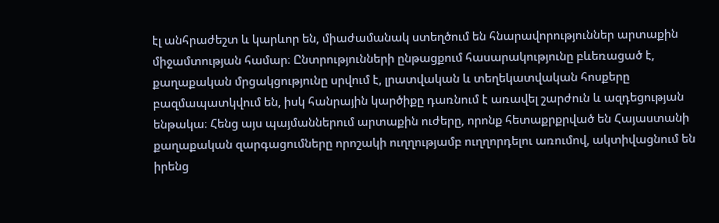էլ անհրաժեշտ և կարևոր են, միաժամանակ ստեղծում են հնարավորություններ արտաքին միջամտության համար։ Ընտրությունների ընթացքում հասարակությունը բևեռացած է, քաղաքական մրցակցությունը սրվում է, լրատվական և տեղեկատվական հոսքերը բազմապատկվում են, իսկ հանրային կարծիքը դառնում է առավել շարժուն և ազդեցության ենթակա։ Հենց այս պայմաններում արտաքին ուժերը, որոնք հետաքրքրված են Հայաստանի քաղաքական զարգացումները որոշակի ուղղությամբ ուղղորդելու առումով, ակտիվացնում են իրենց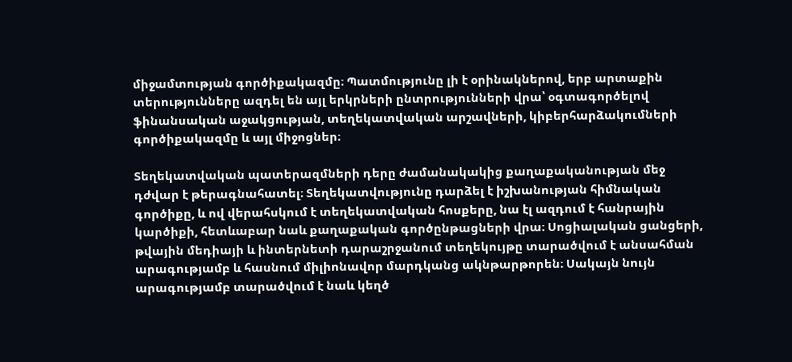միջամտության գործիքակազմը։ Պատմությունը լի է օրինակներով, երբ արտաքին տերությունները ազդել են այլ երկրների ընտրությունների վրա՝ օգտագործելով ֆինանսական աջակցության, տեղեկատվական արշավների, կիբերհարձակումների գործիքակազմը և այլ միջոցներ։

Տեղեկատվական պատերազմների դերը ժամանակակից քաղաքականության մեջ դժվար է թերագնահատել։ Տեղեկատվությունը դարձել է իշխանության հիմնական գործիքը, և ով վերահսկում է տեղեկատվական հոսքերը, նա էլ ազդում է հանրային կարծիքի, հետևաբար նաև քաղաքական գործընթացների վրա։ Սոցիալական ցանցերի, թվային մեդիայի և ինտերնետի դարաշրջանում տեղեկույթը տարածվում է անսահման արագությամբ և հասնում միլիոնավոր մարդկանց ակնթարթորեն։ Սակայն նույն արագությամբ տարածվում է նաև կեղծ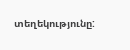տեղեկությունը: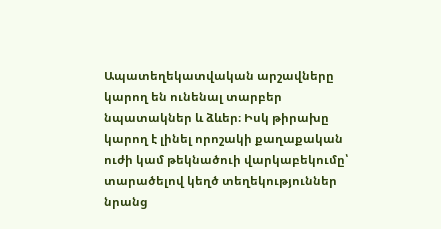Ապատեղեկատվական արշավները կարող են ունենալ տարբեր նպատակներ և ձևեր։ Իսկ թիրախը կարող է լինել որոշակի քաղաքական ուժի կամ թեկնածուի վարկաբեկումը՝ տարածելով կեղծ տեղեկություններ նրանց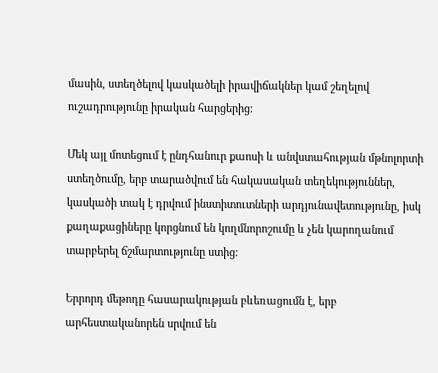մասին, ստեղծելով կասկածելի իրավիճակներ կամ շեղելով ուշադրությունը իրական հարցերից։

Մեկ այլ մոտեցում է ընդհանուր քաոսի և անվստահության մթնոլորտի ստեղծումը, երբ տարածվում են հակասական տեղեկություններ, կասկածի տակ է դրվում ինստիտուտների արդյունավետությունը, իսկ քաղաքացիները կորցնում են կողմնորոշումը և չեն կարողանում տարբերել ճշմարտությունը ստից։

Երրորդ մեթոդը հասարակության բևեռացումն է, երբ արհեստականորեն սրվում են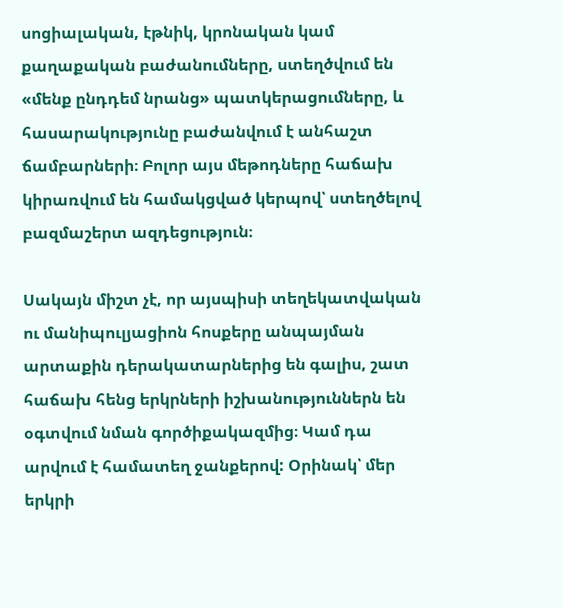սոցիալական, էթնիկ, կրոնական կամ քաղաքական բաժանումները, ստեղծվում են «մենք ընդդեմ նրանց» պատկերացումները, և հասարակությունը բաժանվում է անհաշտ ճամբարների։ Բոլոր այս մեթոդները հաճախ կիրառվում են համակցված կերպով՝ ստեղծելով բազմաշերտ ազդեցություն։

Սակայն միշտ չէ, որ այսպիսի տեղեկատվական ու մանիպուլյացիոն հոսքերը անպայման արտաքին դերակատարներից են գալիս, շատ հաճախ հենց երկրների իշխանություններն են օգտվում նման գործիքակազմից։ Կամ դա արվում է համատեղ ջանքերով: Օրինակ՝ մեր երկրի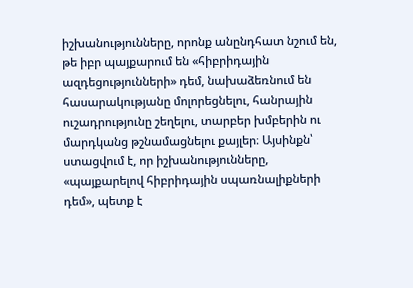իշխանությունները, որոնք անընդհատ նշում են, թե իբր պայքարում են «հիբրիդային ազդեցությունների» դեմ, նախաձեռնում են հասարակությանը մոլորեցնելու, հանրային ուշադրությունը շեղելու, տարբեր խմբերին ու մարդկանց թշնամացնելու քայլեր։ Այսինքն՝ ստացվում է, որ իշխանությունները, «պայքարելով հիբրիդային սպառնալիքների դեմ», պետք է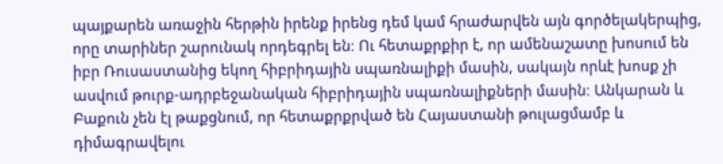պայքարեն առաջին հերթին իրենք իրենց դեմ կամ հրաժարվեն այն գործելակերպից, որը տարիներ շարունակ որդեգրել են։ Ու հետաքրքիր է, որ ամենաշատը խոսում են իբր Ռուսաստանից եկող հիբրիդային սպառնալիքի մասին, սակայն որևէ խոսք չի ասվում թուրք-ադրբեջանական հիբրիդային սպառնալիքների մասին։ Անկարան և Բաքուն չեն էլ թաքցնում, որ հետաքրքրված են Հայաստանի թուլացմամբ և դիմագրավելու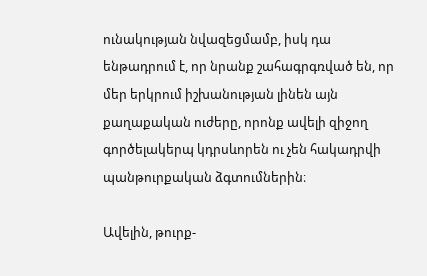ունակության նվազեցմամբ, իսկ դա ենթադրում է, որ նրանք շահագրգռված են, որ մեր երկրում իշխանության լինեն այն քաղաքական ուժերը, որոնք ավելի զիջող գործելակերպ կդրսևորեն ու չեն հակադրվի պանթուրքական ձգտումներին։

Ավելին, թուրք-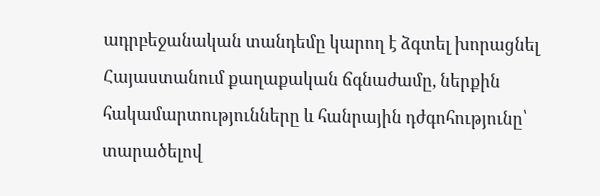ադրբեջանական տանդեմը կարող է ձգտել խորացնել Հայաստանում քաղաքական ճգնաժամը, ներքին հակամարտությունները և հանրային դժգոհությունը՝ տարածելով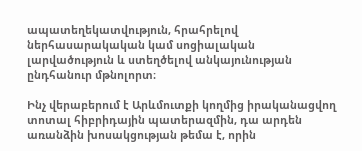ապատեղեկատվություն, հրահրելով ներհասարակական կամ սոցիալական լարվածություն և ստեղծելով անկայունության ընդհանուր մթնոլորտ։

Ինչ վերաբերում է Արևմուտքի կողմից իրականացվող տոտալ հիբրիդային պատերազմին, դա արդեն առանձին խոսակցության թեմա է, որին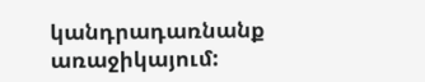կանդրադառնանք առաջիկայում: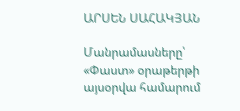ԱՐՍԵՆ ՍԱՀԱԿՅԱՆ

Մանրամասները՝ «Փաստ» օրաթերթի այսօրվա համարում